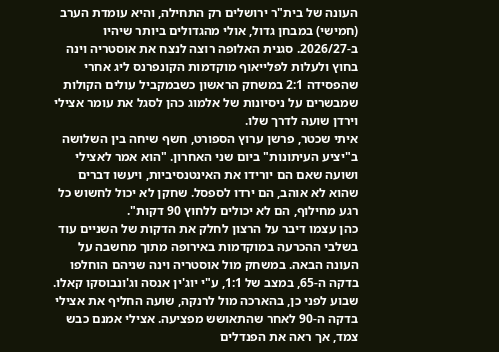העונה של בית"ר ירושלים רק התחילה, והיא עומדת הערב (חמישי) במבחן גדול, אולי מהגדולים ביותר שיהיו ב-2026/27. סגנית האלופה רוצה לנצח את אוסטריה וינה בחוץ ולעלות לפלייאוף מוקדמות הקונפרנס ליג אחרי שהפסידה 2:1 במשחק הראשון כשבמקביל עולים הקולות שמבשרים על ניסיונות של אלמוג כהן לסגל את עומר אצילי וירדן שועה לדרך שלו.
איתי שכטר, פרשן ערוץ הספורט, חשף שיחה בין השלושה ב"יציע העיתונות" ביום שני האחרון. "הוא אמר לאצילי ושועה שאם הם יורידו את האינטנסיביות, ויעשו דברים שהוא לא אוהב, הם ירדו לספסל. שחקן לא יכול לחשוש כל רגע מחילוף, הם לא יכולים ללחוץ 90 דקות".
כהן עצמו דיבר על הרצון לחלק את הדקות של השניים עוד בשלבי ההכרעה במוקדמות באירופה מתוך מחשבה על העונה הבאה. במשחק מול אוסטריה וינה שניהם הוחלפו בדקה ה-65, במצב של 1:1, ע"י יוג'ין אנסה וג'ונבוסקו קאלו.
שבוע לפני כן, בהארכה מול לרנקה, שועה החליף את אצילי בדקה ה-90 לאחר שהתאושש מפציעה. אצילי אמנם כבש צמד, אך ראה את הפנדלים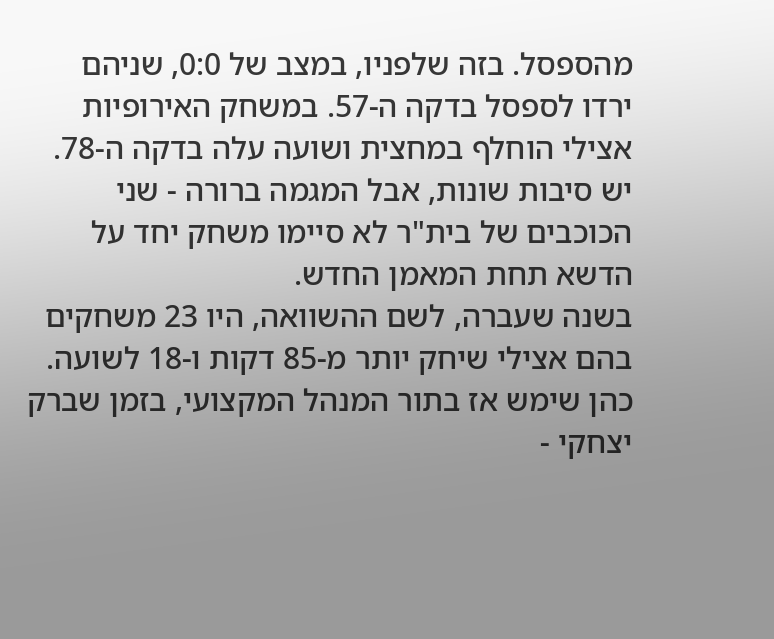מהספסל. בזה שלפניו, במצב של 0:0, שניהם ירדו לספסל בדקה ה-57. במשחק האירופיות אצילי הוחלף במחצית ושועה עלה בדקה ה-78. יש סיבות שונות, אבל המגמה ברורה - שני הכוכבים של בית"ר לא סיימו משחק יחד על הדשא תחת המאמן החדש.
בשנה שעברה, לשם ההשוואה, היו 23 משחקים בהם אצילי שיחק יותר מ-85 דקות ו-18 לשועה. כהן שימש אז בתור המנהל המקצועי, בזמן שברק יצחקי -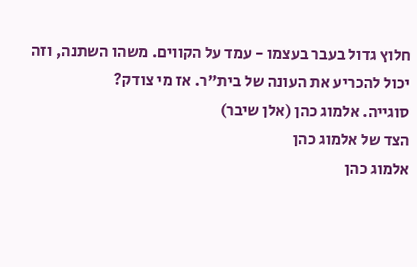חלוץ גדול בעבר בעצמו - עמד על הקווים. משהו השתנה, וזה יכול להכריע את העונה של בית"ר. אז מי צודק?
סוגייה. אלמוג כהן (אלן שיבר)
הצד של אלמוג כהן
אלמוג כהן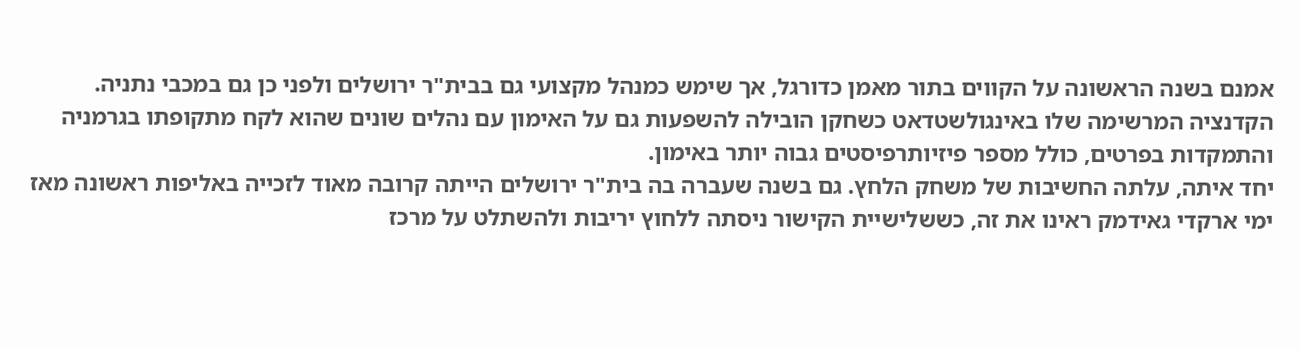אמנם בשנה הראשונה על הקווים בתור מאמן כדורגל, אך שימש כמנהל מקצועי גם בבית"ר ירושלים ולפני כן גם במכבי נתניה. הקדנציה המרשימה שלו באינגולשטדאט כשחקן הובילה להשפעות גם על האימון עם נהלים שונים שהוא לקח מתקופתו בגרמניה והתמקדות בפרטים, כולל מספר פיזיותרפיסטים גבוה יותר באימון.
יחד איתה, עלתה החשיבות של משחק הלחץ. גם בשנה שעברה בה בית"ר ירושלים הייתה קרובה מאוד לזכייה באליפות ראשונה מאז ימי ארקדי גאידמק ראינו את זה, כששלישיית הקישור ניסתה ללחוץ יריבות ולהשתלט על מרכז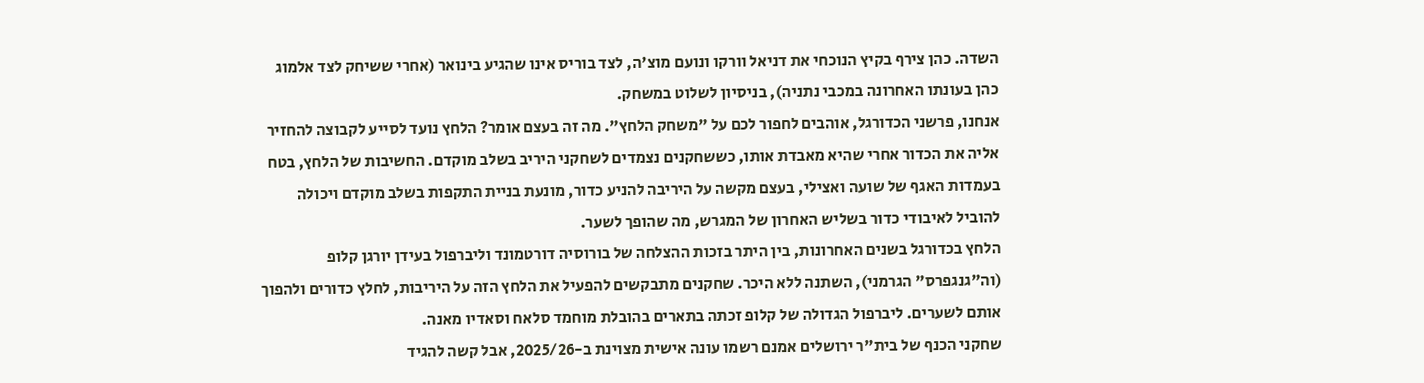השדה. כהן צירף בקיץ הנוכחי את דניאל וורקו ונועם מוצ'ה, לצד בוריס אינו שהגיע בינואר (אחרי ששיחק לצד אלמוג כהן בעונתו האחרונה במכבי נתניה), בניסיון לשלוט במשחק.
אנחנו, פרשני הכדורגל, אוהבים לחפור לכם על "משחק הלחץ". מה זה בעצם אומר? הלחץ נועד לסייע לקבוצה להחזיר אליה את הכדור אחרי שהיא מאבדת אותו, כששחקנים נצמדים לשחקני היריב בשלב מוקדם. החשיבות של הלחץ, בטח בעמדות האגף של שועה ואצילי, בעצם מקשה על היריבה להניע כדור, מונעת בניית התקפות בשלב מוקדם ויכולה להוביל לאיבודי כדור בשליש האחרון של המגרש, מה שהופך לשער.
הלחץ בכדורגל בשנים האחרונות, בין היתר בזכות ההצלחה של בורוסיה דורטמונד וליברפול בעידן יורגן קלופ (וה"גנגפרס" הגרמני), השתנה ללא היכר. שחקנים מתבקשים להפעיל את הלחץ הזה על היריבות, לחלץ כדורים ולהפוך אותם לשערים. ליברפול הגדולה של קלופ זכתה בתארים בהובלת מוחמד סלאח וסאדיו מאנה.
שחקני הכנף של בית"ר ירושלים אמנם רשמו עונה אישית מצוינת ב-2025/26, אבל קשה להגיד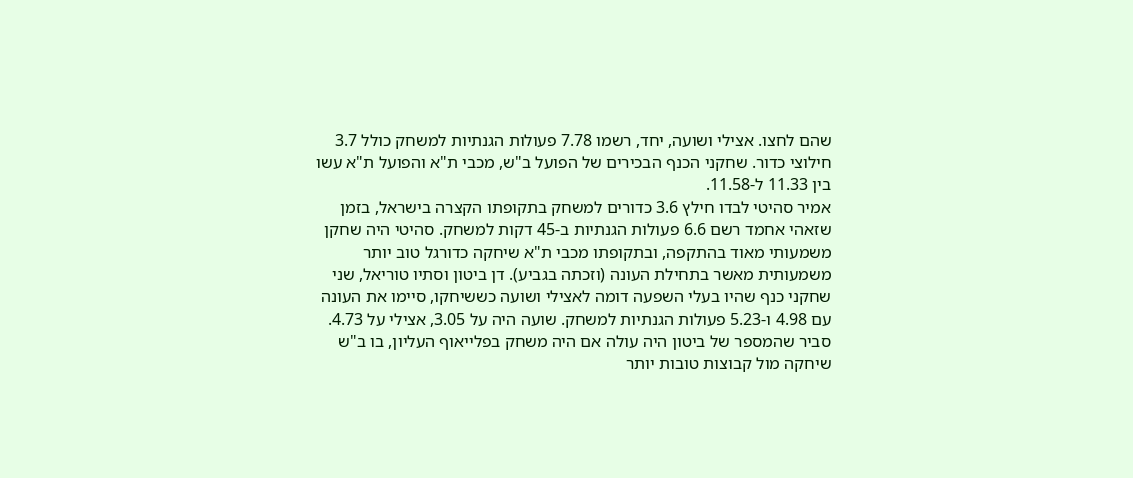שהם לחצו. אצילי ושועה, יחד, רשמו 7.78 פעולות הגנתיות למשחק כולל 3.7 חילוצי כדור. שחקני הכנף הבכירים של הפועל ב"ש, מכבי ת"א והפועל ת"א עשו בין 11.33 ל-11.58.
אמיר סהיטי לבדו חילץ 3.6 כדורים למשחק בתקופתו הקצרה בישראל, בזמן שזאהי אחמד רשם 6.6 פעולות הגנתיות ב-45 דקות למשחק. סהיטי היה שחקן משמעותי מאוד בהתקפה, ובתקופתו מכבי ת"א שיחקה כדורגל טוב יותר משמעותית מאשר בתחילת העונה (וזכתה בגביע). דן ביטון וסתיו טוריאל, שני שחקני כנף שהיו בעלי השפעה דומה לאצילי ושועה כששיחקו, סיימו את העונה עם 4.98 ו-5.23 פעולות הגנתיות למשחק. שועה היה על 3.05, אצילי על 4.73. סביר שהמספר של ביטון היה עולה אם היה משחק בפלייאוף העליון, בו ב"ש שיחקה מול קבוצות טובות יותר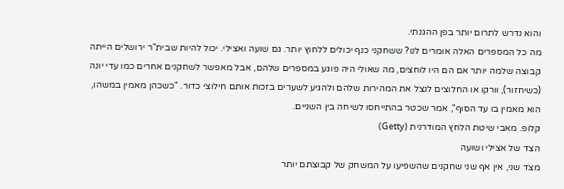והוא נדרש לתרום יותר בפן ההגנתי.
מה כל המספרים האלה אומרים לנו? ששחקני כנף יכולים ללחוץ יותר. גם שועה ואצילי. יכול להיות שבית"ר ירושלים הייתה קבוצה שלמה יותר אם הם היו לוחצים, מה שאולי היה פוגע במספרים שלהם, אבל מאפשר לשחקנים אחרים כמו עדי יונה (כשיחזור), וורקו או החלוצים לנצל את המהירות שלהם ולהגיע לשערים בזכות אותם חילוצי כדור. "כשכהן מאמין במשהו, הוא מאמין בו עד הסוף", אמר שכטר בהתייחסו לשיחה בין השניים.
קלופ. מאבי שיטת הלחץ המודרנית (Getty)
הצד של אצילי ושועה
מצד שני, אין אף שני שחקנים שהשפיעו על המשחק של קבוצתם יותר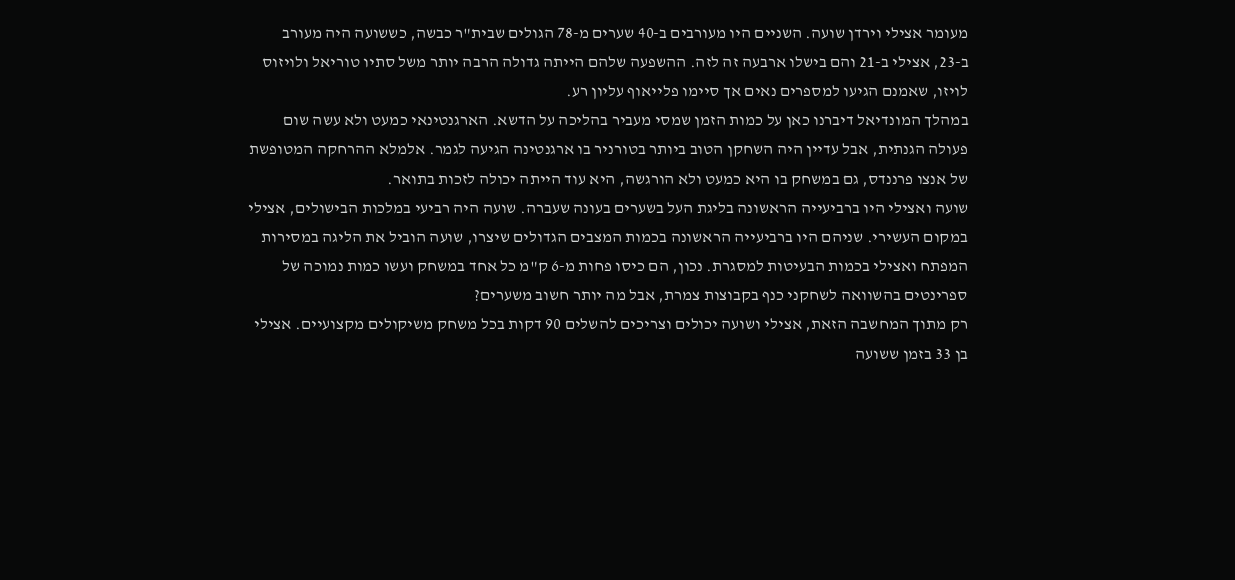מעומר אצילי וירדן שועה. השניים היו מעורבים ב-40 שערים מ-78 הגולים שבית"ר כבשה, כששועה היה מעורב ב-23, אצילי ב-21 והם בישלו ארבעה זה לזה. ההשפעה שלהם הייתה גדולה הרבה יותר משל סתיו טוריאל ולויזוס לויזו, שאמנם הגיעו למספרים נאים אך סיימו פלייאוף עליון רע.
במהלך המונדיאל דיברנו כאן על כמות הזמן שמסי מעביר בהליכה על הדשא. הארגנטינאי כמעט ולא עשה שום פעולה הגנתית, אבל עדיין היה השחקן הטוב ביותר בטורניר בו ארגנטינה הגיעה לגמר. אלמלא ההרחקה המטופשת של אנצו פרננדס, גם במשחק בו היא כמעט ולא הורגשה, היא עוד הייתה יכולה לזכות בתואר.
שועה ואצילי היו ברביעייה הראשונה בליגת העל בשערים בעונה שעברה. שועה היה רביעי במלכות הבישולים, אצילי במקום העשירי. שניהם היו ברביעייה הראשונה בכמות המצבים הגדולים שיצרו, שועה הוביל את הליגה במסירות המפתח ואצילי בכמות הבעיטות למסגרת. נכון, הם כיסו פחות מ-6 ק"מ כל אחד במשחק ועשו כמות נמוכה של ספרינטים בהשוואה לשחקני כנף בקבוצות צמרת, אבל מה יותר חשוב משערים?
רק מתוך המחשבה הזאת, אצילי ושועה יכולים וצריכים להשלים 90 דקות בכל משחק משיקולים מקצועיים. אצילי בן 33 בזמן ששועה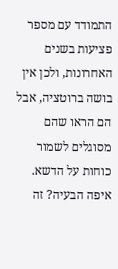התמודד עם מספר פציעות בשנים האחרונות, ולכן אין בושה ברוטציה, אבל הם הראו שהם מסוגלים לשמור כוחות על הדשא. איפה הבעיה? זה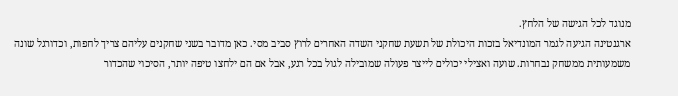מנוגד לכל הגישה של הלחץ.
ארגנטינה הגיעה לגמר המונדיאל בזכות היכולת של תשעת שחקני השדה האחרים לרוץ סביב מסי. כאן מדובר בשני שחקנים עליהם צריך לחפות, וכדורגל שונה משמעותית ממשחק נבחרות. שועה ואצילי יכולים לייצר פעולה שמובילה לגול בכל רגע, אבל אם הם ילחצו טיפה יותר, הסיכוי שהכדור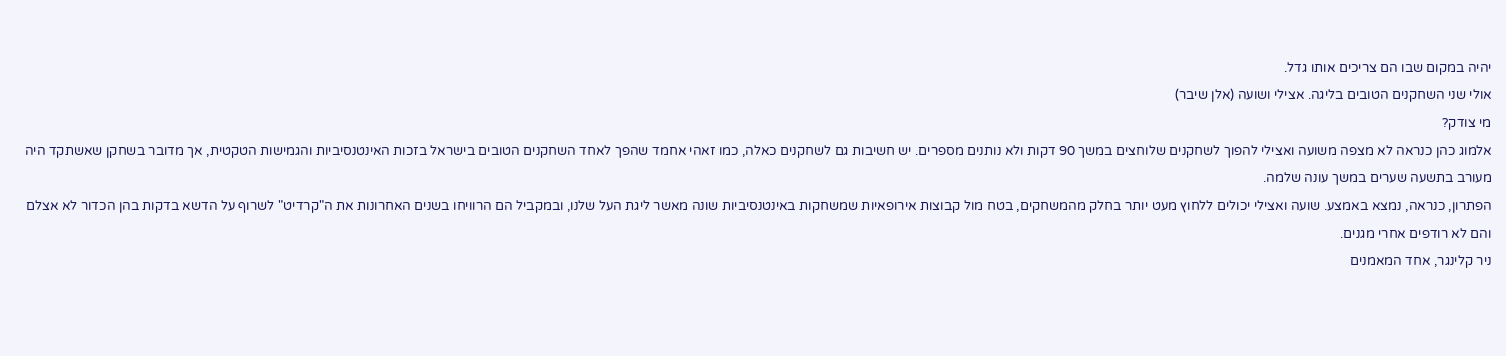יהיה במקום שבו הם צריכים אותו גדל.
אולי שני השחקנים הטובים בליגה. אצילי ושועה (אלן שיבר)
מי צודק?
אלמוג כהן כנראה לא מצפה משועה ואצילי להפוך לשחקנים שלוחצים במשך 90 דקות ולא נותנים מספרים. יש חשיבות גם לשחקנים כאלה, כמו זאהי אחמד שהפך לאחד השחקנים הטובים בישראל בזכות האינטנסיביות והגמישות הטקטית, אך מדובר בשחקן שאשתקד היה מעורב בתשעה שערים במשך עונה שלמה.
הפתרון, כנראה, נמצא באמצע. שועה ואצילי יכולים ללחוץ מעט יותר בחלק מהמשחקים, בטח מול קבוצות אירופאיות שמשחקות באינטנסיביות שונה מאשר ליגת העל שלנו, ובמקביל הם הרוויחו בשנים האחרונות את ה"קרדיט" לשרוף על הדשא בדקות בהן הכדור לא אצלם והם לא רודפים אחרי מגנים.
ניר קלינגר, אחד המאמנים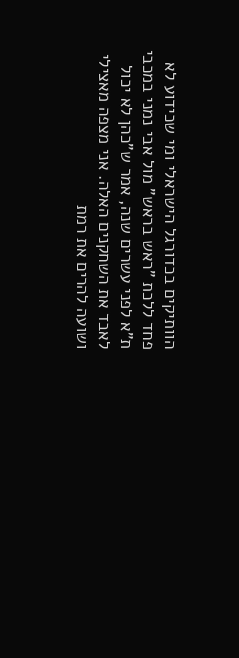הוותיקים בכדורגל הישראלי ומי שכידוע לא פחד ללכת "ראש בראש" מול אבי נמני במכבי ת"א לפני עשרים שנה, אמר ש"כהן לא יכול לאבד את השחקנים האלה. אני מצפה מאצילי ושועה להרים את רמת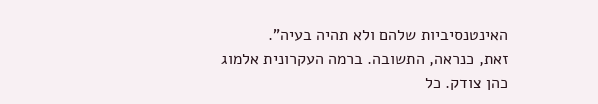האינטנסיביות שלהם ולא תהיה בעיה".
זאת, כנראה, התשובה. ברמה העקרונית אלמוג כהן צודק. כל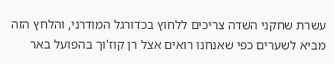עשרת שחקני השדה צריכים ללחוץ בכדורגל המודרני, והלחץ הזה מביא לשערים כפי שאנחנו רואים אצל רן קוז'וך בהפועל באר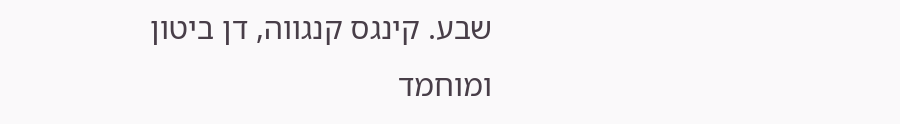שבע. קינגס קנגווה, דן ביטון ומוחמד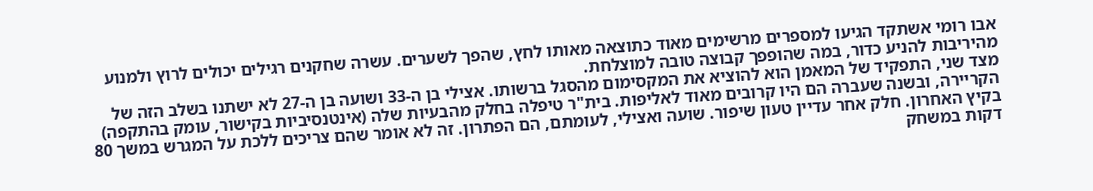אבו רומי אשתקד הגיעו למספרים מרשימים מאוד כתוצאה מאותו לחץ, שהפך לשערים. עשרה שחקנים רגילים יכולים לרוץ ולמנוע מהיריבות להניע כדור, במה שהופפך קבוצה טובה למוצלחת.
מצד שני, התפקיד של המאמן הוא להוציא את המקסימום מהסגל ברשותו. אצילי בן ה-33 ושועה בן ה-27 לא ישתנו בשלב הזה של הקריירה, ובשנה שעברה הם היו קרובים מאוד לאליפות. בית"ר טיפלה בחלק מהבעיות שלה (אינטנסיביות בקישור, עומק בהתקפה) בקיץ האחרון. חלק אחר עדיין טעון שיפור. שועה ואצילי, לעומתם, הם הפתרון. זה לא אומר שהם צריכים ללכת על המגרש במשך 80 דקות במשחק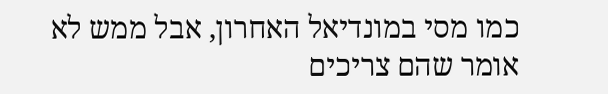כמו מסי במונדיאל האחרון, אבל ממש לא אומר שהם צריכים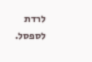לרדת לספסל.